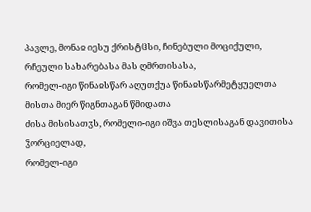პავლე, მონაჲ იესუ ქრისტჱსი, ჩინებული მოციქული, რჩეული სახარებასა მას ღმრთისასა,
რომელ-იგი წინაჲსწარ აღუთქუა წინაჲსწარმეტყუელთა მისთა მიერ წიგნთაგან წმიდათა
ძისა მისისათჳს, რომელი-იგი იშვა თესლისაგან დავითისა ჴორციელად,
რომელ-იგი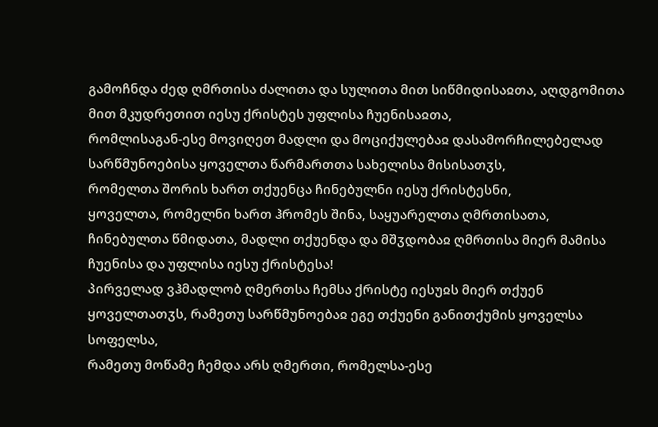გამოჩნდა ძედ ღმრთისა ძალითა და სულითა მით სიწმიდისაჲთა, აღდგომითა მით მკუდრეთით იესუ ქრისტეს უფლისა ჩუენისაჲთა,
რომლისაგან-ესე მოვიღეთ მადლი და მოციქულებაჲ დასამორჩილებელად სარწმუნოებისა ყოველთა წარმართთა სახელისა მისისათჳს,
რომელთა შორის ხართ თქუენცა ჩინებულნი იესუ ქრისტესნი,
ყოველთა, რომელნი ხართ ჰრომეს შინა, საყუარელთა ღმრთისათა, ჩინებულთა წმიდათა, მადლი თქუენდა და მშჳდობაჲ ღმრთისა მიერ მამისა ჩუენისა და უფლისა იესუ ქრისტესა!
პირველად ვჰმადლობ ღმერთსა ჩემსა ქრისტე იესუჲს მიერ თქუენ ყოველთათჳს, რამეთუ სარწმუნოებაჲ ეგე თქუენი განითქუმის ყოველსა სოფელსა,
რამეთუ მოწამე ჩემდა არს ღმერთი, რომელსა-ესე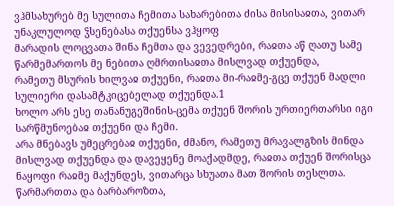ვჰმსახურებ მე სულითა ჩემითა სახარებითა ძისა მისისაჲთა, ვითარ უნაკლულოდ ჴსენებასა თქუენსა ვჰყოფ
მარადის ლოცვათა შინა ჩემთა და ვევედრები, რაჲთა აწ ღათუ სამე წარმემართოს მე ნებითა ღმრთისაჲთა მისლვად თქუენდა,
რამეთუ მსურის ხილვაჲ თქუენი, რაჲთა მი-რაჲმე-გცე თქუენ მადლი სულიერი დასამტკიცებელად თქუენდა.1
ხოლო არს ესე თანანუგეშინის-ცემა თქუენ შორის ურთიერთარსი იგი სარწმუნოებაჲ თქუენი და ჩემი.
არა მნებავს უმეცრებაჲ თქუენი, ძმანო, რამეთუ მრავალგზის მინდა მისლვად თქუენდა და დავეყენე მოაქადმდე, რაჲთა თქუენ შორისცა ნაყოფი რაჲმე მაქუნდეს, ვითარცა სხუათა მათ შორის თესლთა.
წარმართთა და ბარბაროზთა,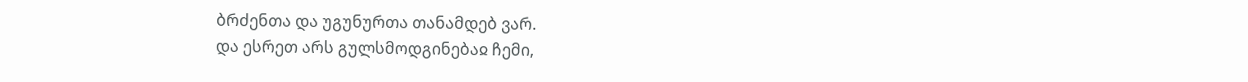ბრძენთა და უგუნურთა თანამდებ ვარ.
და ესრეთ არს გულსმოდგინებაჲ ჩემი,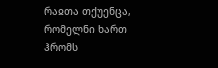რაჲთა თქუენცა, რომელნი ხართ ჰრომს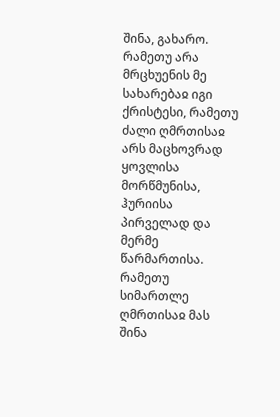შინა, გახარო.
რამეთუ არა მრცხუენის მე სახარებაჲ იგი ქრისტესი, რამეთუ ძალი ღმრთისაჲ არს მაცხოვრად ყოვლისა მორწმუნისა, ჰურიისა პირველად და მერმე წარმართისა.
რამეთუ სიმართლე ღმრთისაჲ მას შინა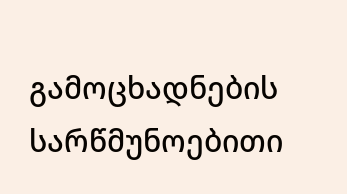გამოცხადნების სარწმუნოებითი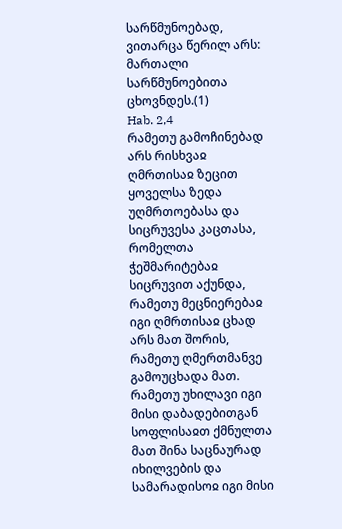სარწმუნოებად, ვითარცა წერილ არს: მართალი სარწმუნოებითა ცხოვნდეს.(1)
Hab. 2,4
რამეთუ გამოჩინებად არს რისხვაჲ ღმრთისაჲ ზეცით ყოველსა ზედა უღმრთოებასა და სიცრუვესა კაცთასა, რომელთა ჭეშმარიტებაჲ სიცრუვით აქუნდა,
რამეთუ მეცნიერებაჲ იგი ღმრთისაჲ ცხად არს მათ შორის, რამეთუ ღმერთმანვე გამოუცხადა მათ.
რამეთუ უხილავი იგი მისი დაბადებითგან სოფლისაჲთ ქმნულთა მათ შინა საცნაურად იხილვების და სამარადისოჲ იგი მისი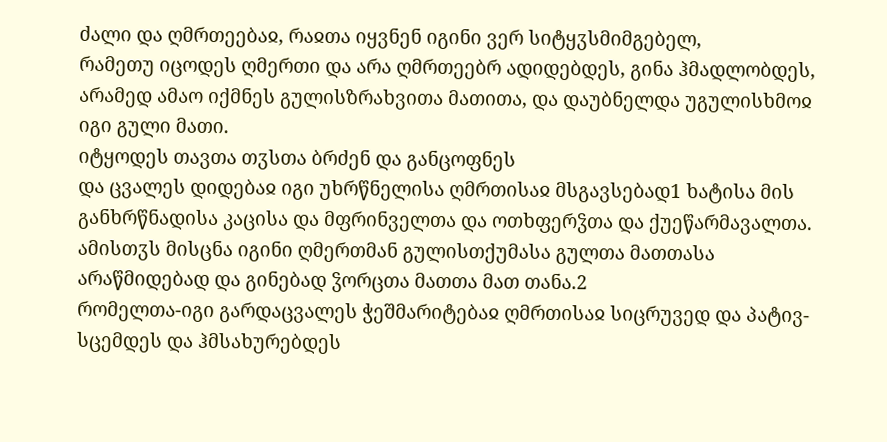ძალი და ღმრთეებაჲ, რაჲთა იყვნენ იგინი ვერ სიტყჳსმიმგებელ,
რამეთუ იცოდეს ღმერთი და არა ღმრთეებრ ადიდებდეს, გინა ჰმადლობდეს, არამედ ამაო იქმნეს გულისზრახვითა მათითა, და დაუბნელდა უგულისხმოჲ იგი გული მათი.
იტყოდეს თავთა თჳსთა ბრძენ და განცოფნეს
და ცვალეს დიდებაჲ იგი უხრწნელისა ღმრთისაჲ მსგავსებად1 ხატისა მის განხრწნადისა კაცისა და მფრინველთა და ოთხფერჴთა და ქუეწარმავალთა.
ამისთჳს მისცნა იგინი ღმერთმან გულისთქუმასა გულთა მათთასა არაწმიდებად და გინებად ჴორცთა მათთა მათ თანა.2
რომელთა-იგი გარდაცვალეს ჭეშმარიტებაჲ ღმრთისაჲ სიცრუვედ და პატივ-სცემდეს და ჰმსახურებდეს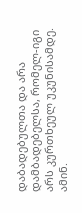დაბადებულთა და არა დამბადებელსა, რომელ-იგი არს კურთხეულ უკუნისამდე. ამინ.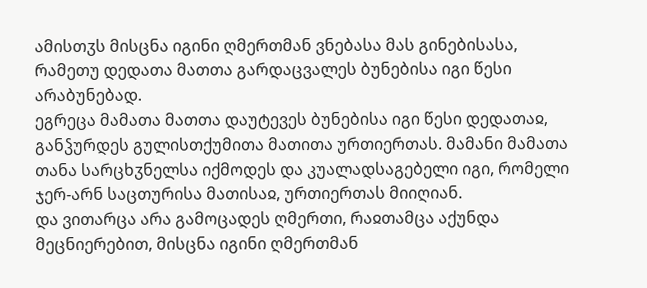ამისთჳს მისცნა იგინი ღმერთმან ვნებასა მას გინებისასა, რამეთუ დედათა მათთა გარდაცვალეს ბუნებისა იგი წესი არაბუნებად.
ეგრეცა მამათა მათთა დაუტევეს ბუნებისა იგი წესი დედათაჲ, განჴურდეს გულისთქუმითა მათითა ურთიერთას. მამანი მამათა თანა სარცხჳნელსა იქმოდეს და კუალადსაგებელი იგი, რომელი ჯერ-არნ საცთურისა მათისაჲ, ურთიერთას მიიღიან.
და ვითარცა არა გამოცადეს ღმერთი, რაჲთამცა აქუნდა მეცნიერებით, მისცნა იგინი ღმერთმან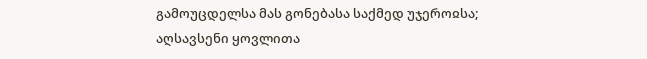გამოუცდელსა მას გონებასა საქმედ უჯეროჲსა;
აღსავსენი ყოვლითა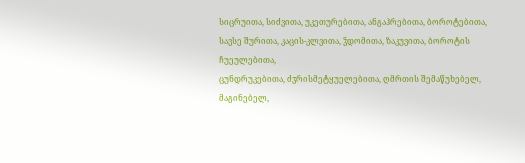სიცრუითა, სიძვითა, უკეთურებითა, ანგაჰრებითა, ბოროტებითა, სავსე შურითა, კაცის-კლვითა, ჴდომითა, ზაკუვითა, ბოროტის ჩუეულებითა,
ცუნდრუკებითა, ძჳრისმეტყუელებითა, ღმრთის შემაწუხებელ, მაგინებელ,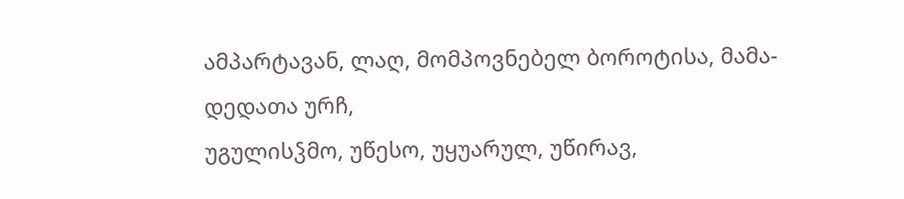ამპარტავან, ლაღ, მომპოვნებელ ბოროტისა, მამა-დედათა ურჩ,
უგულისჴმო, უწესო, უყუარულ, უწირავ,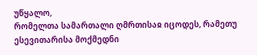უწყალო,
რომელთა სამართალი ღმრთისაჲ იცოდეს, რამეთუ ესევითარისა მოქმედნი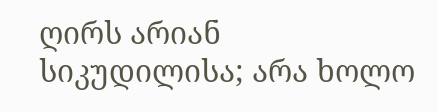ღირს არიან სიკუდილისა; არა ხოლო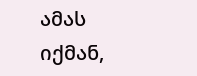ამას იქმან,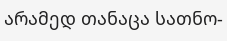არამედ თანაცა სათნო-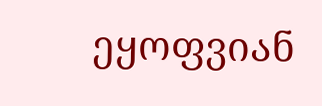ეყოფვიან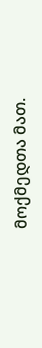მოქმედთა მათ.